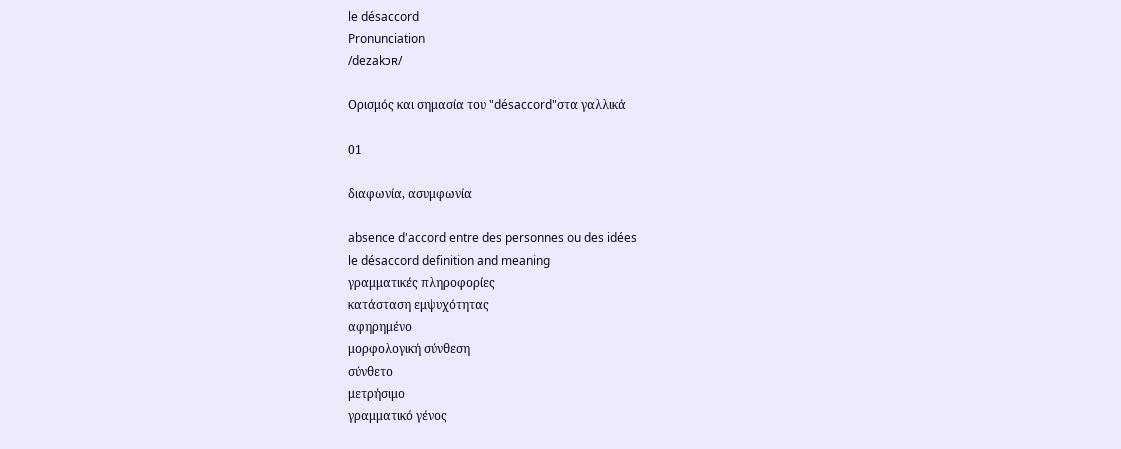le désaccord
Pronunciation
/dezakɔʀ/

Ορισμός και σημασία του "désaccord"στα γαλλικά

01

διαφωνία, ασυμφωνία

absence d'accord entre des personnes ou des idées
le désaccord definition and meaning
γραμματικές πληροφορίες
κατάσταση εμψυχότητας
αφηρημένο
μορφολογική σύνθεση
σύνθετο
μετρήσιμο
γραμματικό γένος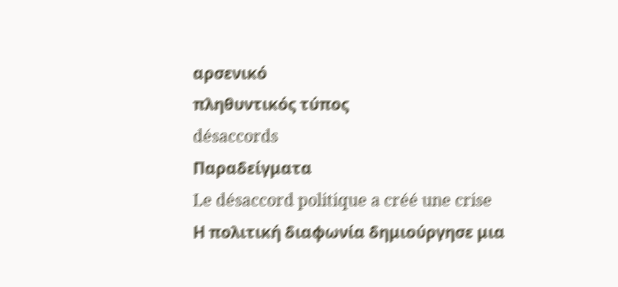αρσενικό
πληθυντικός τύπος
désaccords
Παραδείγματα
Le désaccord politique a créé une crise
Η πολιτική διαφωνία δημιούργησε μια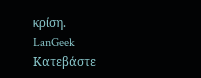κρίση.
LanGeek
Κατεβάστε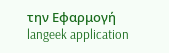την Εφαρμογή
langeek application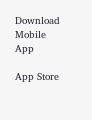Download Mobile App

App Store